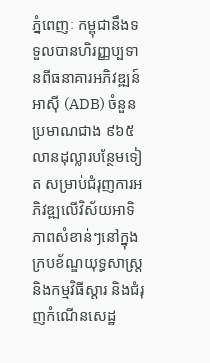ភ្នំពេញៈ កម្ពុជានឹងទទួលបានហិរញ្ញប្បទានពីធនាគារអភិវឌ្ឍន៍អាស៊ី (ADB) ចំនួនប្រមាណជាង ៩៦៥ លានដុល្លារបន្ថែមទៀត សម្រាប់ជំរុញការអភិវឌ្ឍលើវិស័យអាទិភាពសំខាន់ៗនៅក្នុងក្របខ័ណ្ឌយុទ្ធសាស្ត្រ និងកម្មវិធីស្តារ និងជំរុញកំណើនសេដ្ឋ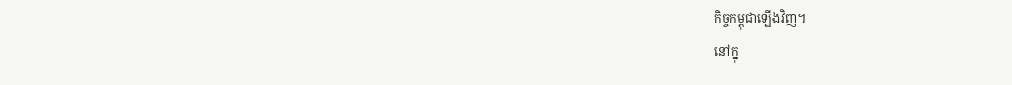កិច្ចកម្ពុជាឡើងវិញ។
នៅក្នុ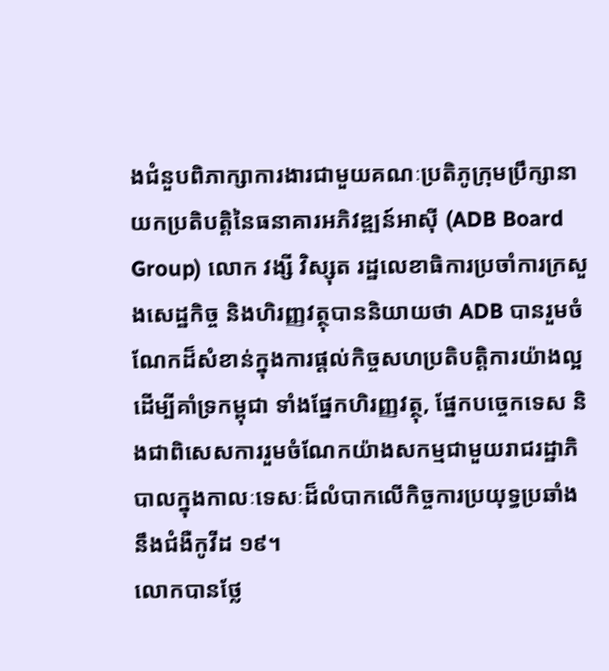ងជំនួបពិភាក្សាការងារជាមួយគណៈប្រតិភូក្រុមប្រឹក្សានាយកប្រតិបត្តិនៃធនាគារអភិវឌ្ឍន៍អាស៊ី (ADB Board Group) លោក វង្សី វិស្សុត រដ្ឋលេខាធិការប្រចាំការក្រសួងសេដ្ឋកិច្ច និងហិរញ្ញវត្ថុបាននិយាយថា ADB បានរួមចំណែកដ៏សំខាន់ក្នុងការផ្តល់កិច្ចសហប្រតិបត្តិការយ៉ាងល្អ ដើម្បីគាំទ្រកម្ពុជា ទាំងផ្នែកហិរញ្ញវត្ថុ, ផ្នែកបច្ចេកទេស និងជាពិសេសការរួមចំណែកយ៉ាងសកម្មជាមួយរាជរដ្ឋាភិបាលក្នុងកាលៈទេសៈដ៏លំបាកលើកិច្ចការប្រយុទ្ធប្រឆាំងនឹងជំងឺកូវីដ ១៩។
លោកបានថ្លែ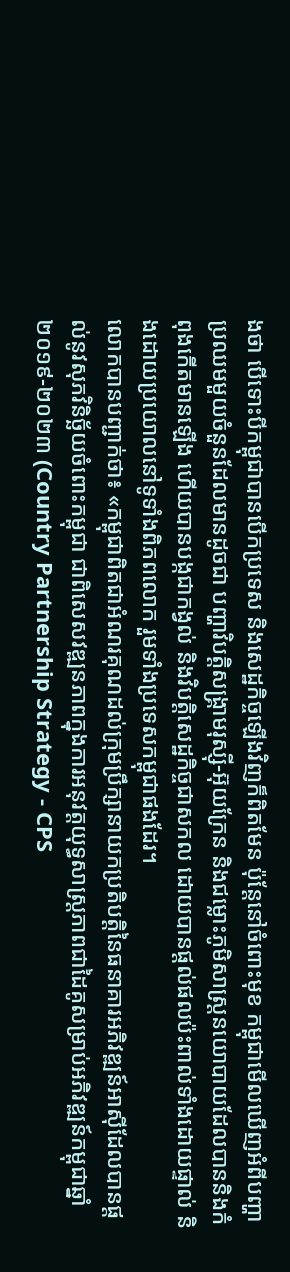ងថា បើទោះបីកម្ពុជាបានបើកប្រទេស និងសេដ្ឋកិច្ចឡើងវិញក៏ពិតមែន ប៉ុន្តែនៅចំពោះមុខ កម្ពុជាមើលឃើញអំពីបញ្ហាប្រឈមមួយចំនួនដែលមានដូចជា បញ្ហាវិបត្តិសង្គ្រាមរុស្ស៊ី-អ៊ុយក្រែន និងជម្លោះភូមិសាស្ត្រនយោបាយដែលបាននិងកំពុងកើតមានឡើង ហើយបានបង្កជាកង្វល់ និងវិបត្តិសេដ្ឋកិច្ចជាសកល ដោយបានផ្តល់ផលប៉ះពាល់ទាំងដោយផ្ទាល់ និងដោយប្រយោលនៅទូទាំងពិភពលោក រួមទាំងប្រទេសកម្ពុជាផងដែរ។
លោកបានបញ្ជាក់ថា៖ «កម្ពុជាពិតជាអំណរគុណដល់ក្រុមប្រឹក្សានាយកប្រតិបត្តិនៃធនាគារអភិវឌ្ឍន៍អាស៊ីដែលបានផ្តល់នូវសុភវិនិច្ឆ័យចំពោះកម្ពុជា ជាពិសេសវឌ្ឍនភាពក្នុងការអនុវត្តយុទ្ធសាស្ត្រភាពជាដៃគូសម្រាប់អភិវឌ្ឍន៍កម្ពុជាឆ្នាំ ២០១៩-២០២៣ (Country Partnership Strategy - CPS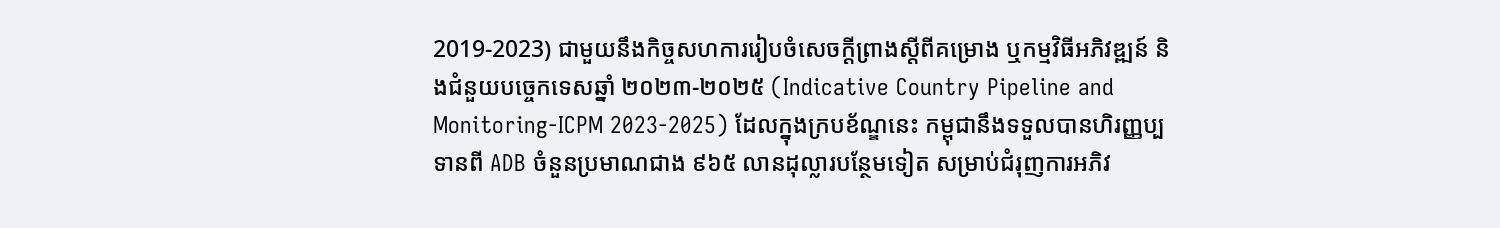2019-2023) ជាមួយនឹងកិច្ចសហការរៀបចំសេចក្តីព្រាងស្តីពីគម្រោង ឬកម្មវិធីអភិវឌ្ឍន៍ និងជំនួយបច្ចេកទេសឆ្នាំ ២០២៣-២០២៥ (Indicative Country Pipeline and Monitoring-ICPM 2023-2025) ដែលក្នុងក្របខ័ណ្ឌនេះ កម្ពុជានឹងទទួលបានហិរញ្ញប្បទានពី ADB ចំនួនប្រមាណជាង ៩៦៥ លានដុល្លារបន្ថែមទៀត សម្រាប់ជំរុញការអភិវ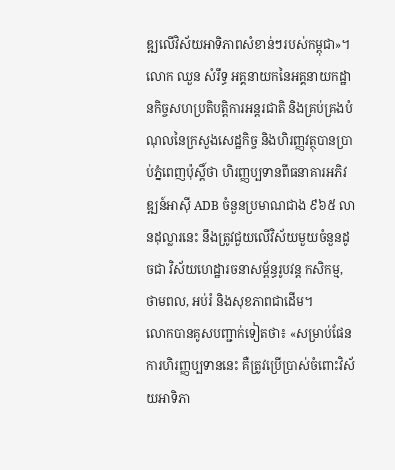ឌ្ឍលើវិស័យអាទិភាពសំខាន់ៗរបស់កម្ពុជា»។
លោក ឈួន សំរឹទ្ធ អគ្គនាយកនៃអគ្គនាយកដ្ឋានកិច្ចសហប្រតិបត្តិការអន្តរជាតិ និងគ្រប់គ្រងបំណុលនៃក្រសួងសេដ្ឋកិច្ច និងហិរញ្ញវត្ថុបានប្រាប់ភ្នំពេញប៉ុស្តិ៍ថា ហិរញ្ញប្បទានពីធនាគារអភិវឌ្ឍន៍អាស៊ី ADB ចំនួនប្រមាណជាង ៩៦៥ លានដុល្លារនេះ នឹងត្រូវជួយលើវិស័យមួយចំនួនដូចជា វិស័យហេដ្ឋារចនាសម្ព័ន្ធរូបវន្ត កសិកម្ម, ថាមពល, អប់រំ និងសុខភាពជាដើម។
លោកបានគូសបញ្ជាក់ទៀតថា៖ «សម្រាប់ផែនការហិរញ្ញប្បទាននេះ គឺត្រូវប្រើប្រាស់ចំពោះវិស័យអាទិភា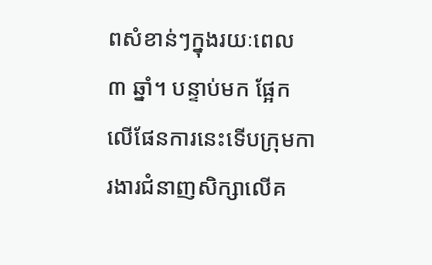ពសំខាន់ៗក្នុងរយៈពេល ៣ ឆ្នាំ។ បន្ទាប់មក ផ្អែកលើផែនការនេះទើបក្រុមការងារជំនាញសិក្សាលើគ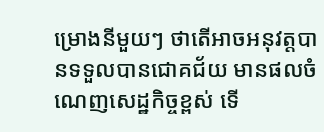ម្រោងនីមួយៗ ថាតើអាចអនុវត្តបានទទួលបានជោគជ័យ មានផលចំណេញសេដ្ឋកិច្ចខ្ពស់ ទើ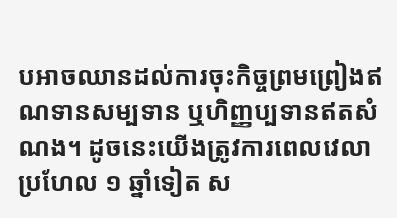បអាចឈានដល់ការចុះកិច្ចព្រមព្រៀងឥណទានសម្បទាន ឬហិញ្ញប្បទានឥតសំណង។ ដូចនេះយើងត្រូវការពេលវេលាប្រហែល ១ ឆ្នាំទៀត ស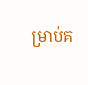ម្រាប់គ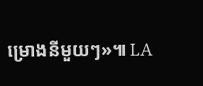ម្រោងនីមួយៗ»៕ LA